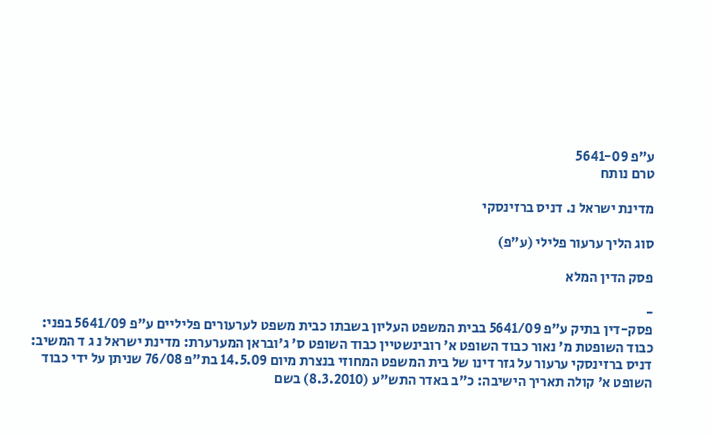ע"פ 5641-09
טרם נותח

מדינת ישראל נ. דניס ברזינסקי

סוג הליך ערעור פלילי (ע"פ)

פסק הדין המלא

-
פסק-דין בתיק ע"פ 5641/09 בבית המשפט העליון בשבתו כבית משפט לערעורים פליליים ע"פ 5641/09 בפני: כבוד השופטת מ' נאור כבוד השופט א' רובינשטיין כבוד השופט ס' ג'ובראן המערערת: מדינת ישראל נ ג ד המשיב: דניס ברזינסקי ערעור על גזר דינו של בית המשפט המחוזי בנצרת מיום 14.5.09 בת"פ 76/08 שניתן על ידי כבוד השופט א' קולה תאריך הישיבה: כ"ב באדר התש"ע (8.3.2010) בשם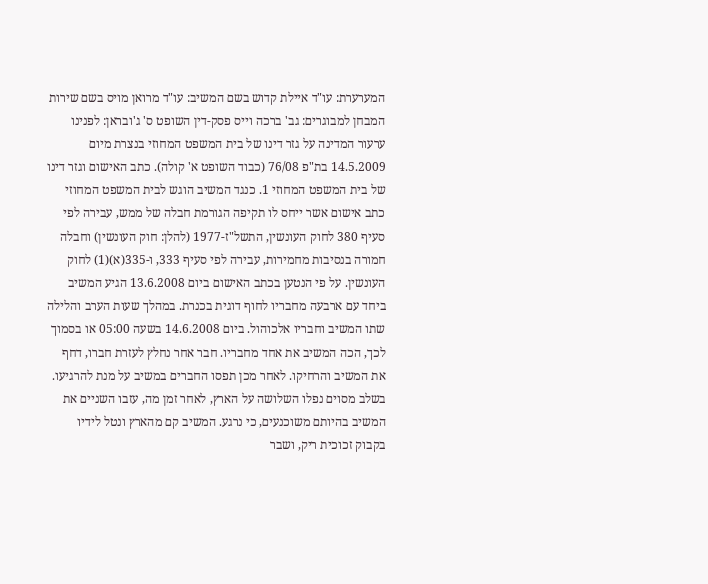המערערת: עו"ד איילת קדוש בשם המשיב: עו"ד מרואן מויס בשם שירות המבחן למבוגרים: גב' ברכה וייס פסק-דין השופט ס' ג'ובראן: לפנינו ערעור המדינה על גזר דינו של בית המשפט המחוזי בנצרת מיום 14.5.2009 בת"פ 76/08 (כבוד השופט א' קולה). כתב האישום וגזר דינו של בית המשפט המחוזי 1. כנגד המשיב הוגש לבית המשפט המחוזי כתב אישום אשר ייחס לו תקיפה הגורמת חבלה של ממש, עבירה לפי סעיף 380 לחוק העונשין, התשל"ז-1977 (להלן: חוק העונשין) וחבלה חמורה בנסיבות מחמירות, עבירה לפי סעיף 333, ו-335(א)(1) לחוק העונשין. על פי הנטען בכתב האישום ביום 13.6.2008 הגיע המשיב ביחד עם ארבעה מחבריו לחוף דוגית בכנרת. במהלך שעות הערב והלילה שתו המשיב וחבריו אלכוהול. ביום 14.6.2008 בשעה 05:00 או בסמוך לכך, הכה המשיב את אחד מחבריו. חבר אחר נחלץ לעזרת חברו, דחף את המשיב והרחיקו. לאחר מכן תפסו החברים במשיב על מנת להרגיעו. בשלב מסוים נפלו השלושה על הארץ, לאחר זמן מה, עזבו השניים את המשיב בהיותם משוכנעים, כי נרגע. המשיב קם מהארץ ונטל לידיו בקבוק זכוכית ריק, ושבר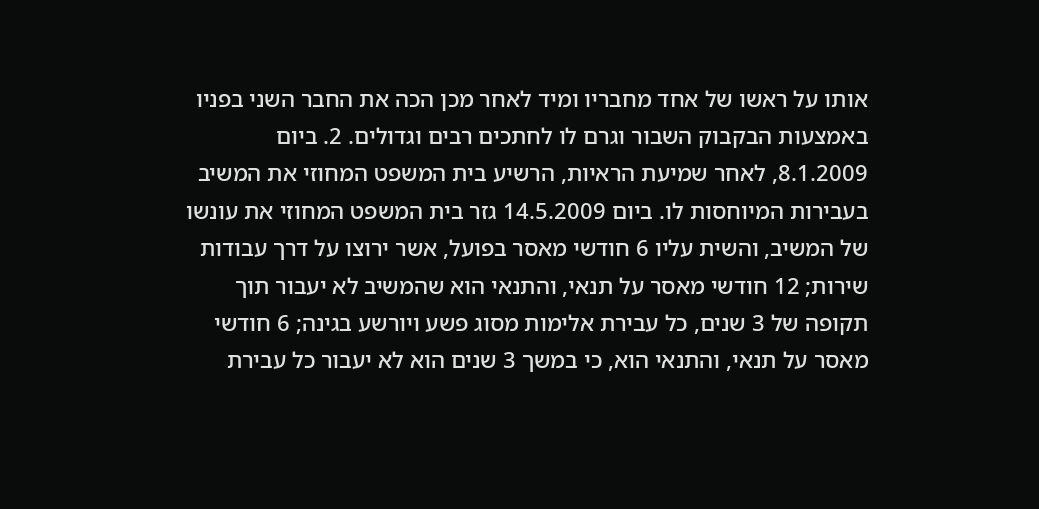אותו על ראשו של אחד מחבריו ומיד לאחר מכן הכה את החבר השני בפניו באמצעות הבקבוק השבור וגרם לו לחתכים רבים וגדולים. 2. ביום 8.1.2009, לאחר שמיעת הראיות, הרשיע בית המשפט המחוזי את המשיב בעבירות המיוחסות לו. ביום 14.5.2009 גזר בית המשפט המחוזי את עונשו של המשיב, והשית עליו 6 חודשי מאסר בפועל, אשר ירוצו על דרך עבודות שירות; 12 חודשי מאסר על תנאי, והתנאי הוא שהמשיב לא יעבור תוך תקופה של 3 שנים, כל עבירת אלימות מסוג פשע ויורשע בגינה; 6 חודשי מאסר על תנאי, והתנאי הוא, כי במשך 3 שנים הוא לא יעבור כל עבירת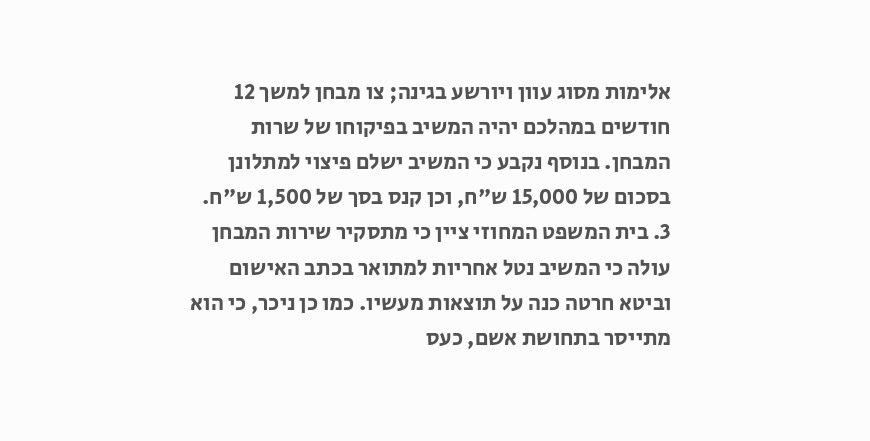אלימות מסוג עוון ויורשע בגינה; צו מבחן למשך 12 חודשים במהלכם יהיה המשיב בפיקוחו של שרות המבחן. בנוסף נקבע כי המשיב ישלם פיצוי למתלונן בסכום של 15,000 ש"ח, וכן קנס בסך של 1,500 ש"ח. 3. בית המשפט המחוזי ציין כי מתסקיר שירות המבחן עולה כי המשיב נטל אחריות למתואר בכתב האישום וביטא חרטה כנה על תוצאות מעשיו. כמו כן ניכר, כי הוא מתייסר בתחושת אשם, כעס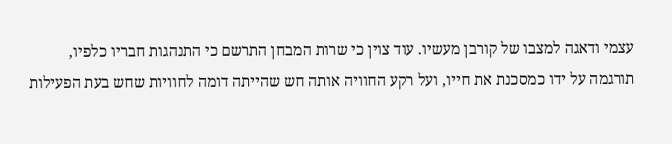עצמי ודאגה למצבו של קורבן מעשיו. עוד צוין כי שרות המבחן התרשם כי התנהגות חבריו כלפיו, תורגמה על ידו כמסכנת את חייו, ועל רקע החוויה אותה חש שהייתה דומה לחוויות שחש בעת הפעילות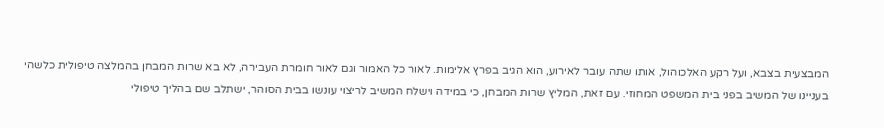המבצעית בצבא, ועל רקע האלכוהול, אותו שתה עובר לאירוע, הוא הגיב בפרץ אלימות. לאור כל האמור וגם לאור חומרת העבירה, לא בא שרות המבחן בהמלצה טיפולית כלשהי בעניינו של המשיב בפני בית המשפט המחוזי. עם זאת, המליץ שרות המבחן, כי במידה וישלח המשיב לריצוי עונשו בבית הסוהר, ישתלב שם בהליך טיפולי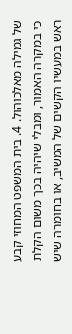של גמילה מאלכוהול. 4. בית המשפט המחוזי קבע כי במקרה האמור, ומבלי שיהיה בכך משום הקלת ראש במעשיו הקשים של המשיב, או בחומרה שיש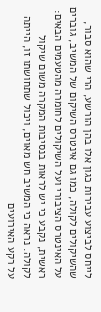לייחס לביצוע עבירות כגון אלו בהן הורשע, הרי שהוא סבור, שהשיקולים לקולה, כמו גם אינטרס השיקום של המשיב, גוברים על האינטרס הציבורי ועל השיקולים לחומרה מהטעמים הבאים: ראשית, נקבע כי יש לראות בנסיבות המקרה משום שיקול לקולה. נראה כי המשיב חש מאוים, ויכול שתחושתו זו, הייתה על רקע האירועים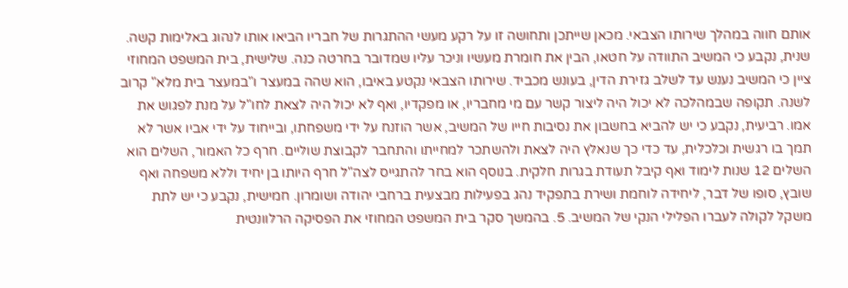אותם חווה במהלך שירותו הצבאי. מכאן שייתכן ותחושה זו על רקע מעשי ההתגרות של חבריו הביאו אותו לנהוג באלימות קשה. שנית, נקבע כי המשיב התוודה על חטאו, הבין את חומרת מעשיו וניכר עליו שמדובר בחרטה כנה. שלישית, בית המשפט המחוזי ציין כי המשיב נענש עד לשלב גזירת הדין, בעונש מכביד. שירותו הצבאי נקטע באיבו, הוא שהה במעצר ו"במעצר בית מלא" קרוב לשנה. תקופה שבמהלכה לא יכול היה ליצור קשר עם מי מחבריו, או מפקדיו, ואף לא יכול היה לצאת לחו"ל על מנת לפגוש את אמו. רביעית, נקבע כי יש להביא בחשבון את נסיבות חייו של המשיב, אשר הוזנח על ידי משפחתו, ובייחוד על ידי אביו אשר לא תמך בו רגשית וכלכלית, עד כדי כך שנאלץ היה לצאת ולהשתכר למחייתו והתחבר לקבוצת שוליים. חרף כל האמור, השלים הוא השלים 12 שנות לימוד ואף קיבל תעודת בגרות חלקית. בנוסף הוא בחר להתגייס לצה"ל חרף היותו בן יחיד וללא משפחה ואף שובץ, סופו של דבר, ליחידה לוחמת ושירת בתפקיד נהג בפעילות מבצעית ברחבי יהודה ושומרון. חמישית, נקבע כי יש לתת משקל לקולה לעברו הפלילי הנקי של המשיב. 5. בהמשך סקר בית המשפט המחוזי את הפסיקה הרלוונטית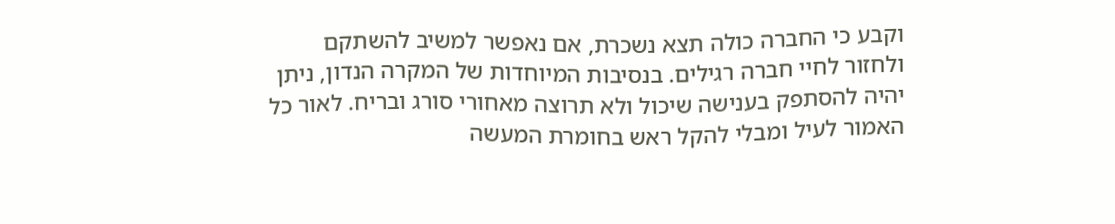וקבע כי החברה כולה תצא נשכרת, אם נאפשר למשיב להשתקם ולחזור לחיי חברה רגילים. בנסיבות המיוחדות של המקרה הנדון, ניתן יהיה להסתפק בענישה שיכול ולא תרוצה מאחורי סורג ובריח. לאור כל האמור לעיל ומבלי להקל ראש בחומרת המעשה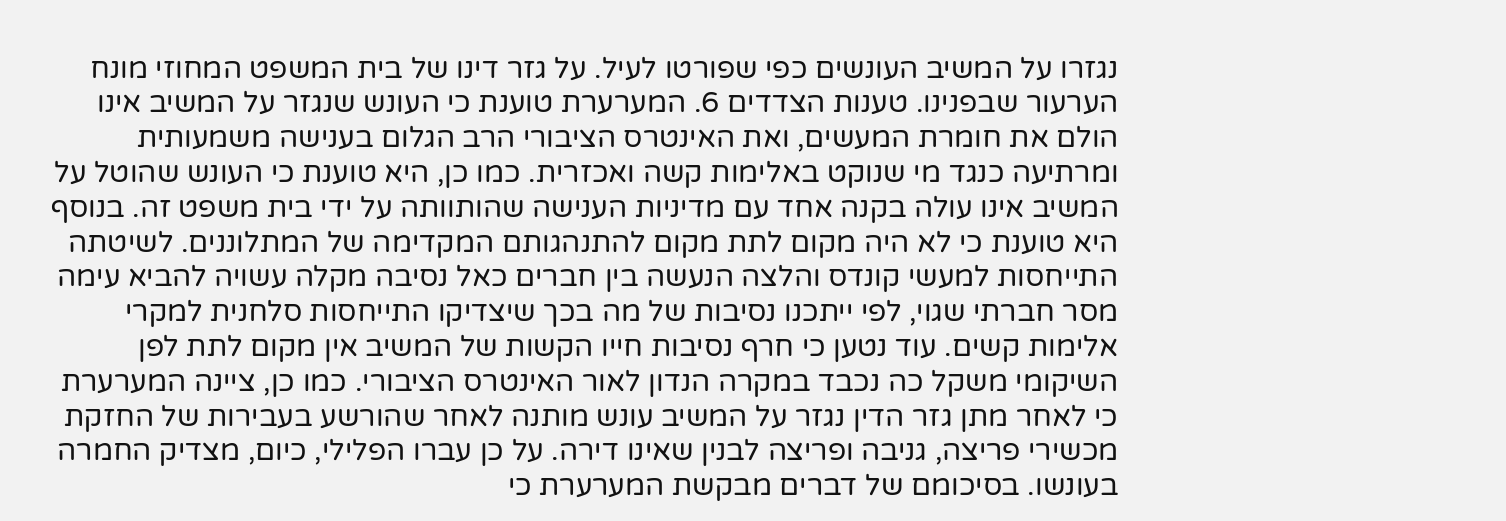נגזרו על המשיב העונשים כפי שפורטו לעיל. על גזר דינו של בית המשפט המחוזי מונח הערעור שבפנינו. טענות הצדדים 6. המערערת טוענת כי העונש שנגזר על המשיב אינו הולם את חומרת המעשים, ואת האינטרס הציבורי הרב הגלום בענישה משמעותית ומרתיעה כנגד מי שנוקט באלימות קשה ואכזרית. כמו כן, היא טוענת כי העונש שהוטל על המשיב אינו עולה בקנה אחד עם מדיניות הענישה שהותוותה על ידי בית משפט זה. בנוסף היא טוענת כי לא היה מקום לתת מקום להתנהגותם המקדימה של המתלוננים. לשיטתה התייחסות למעשי קונדס והלצה הנעשה בין חברים כאל נסיבה מקלה עשויה להביא עימה מסר חברתי שגוי, לפי ייתכנו נסיבות של מה בכך שיצדיקו התייחסות סלחנית למקרי אלימות קשים. עוד נטען כי חרף נסיבות חייו הקשות של המשיב אין מקום לתת לפן השיקומי משקל כה נכבד במקרה הנדון לאור האינטרס הציבורי. כמו כן, ציינה המערערת כי לאחר מתן גזר הדין נגזר על המשיב עונש מותנה לאחר שהורשע בעבירות של החזקת מכשירי פריצה, גניבה ופריצה לבנין שאינו דירה. על כן עברו הפלילי, כיום, מצדיק החמרה בעונשו. בסיכומם של דברים מבקשת המערערת כי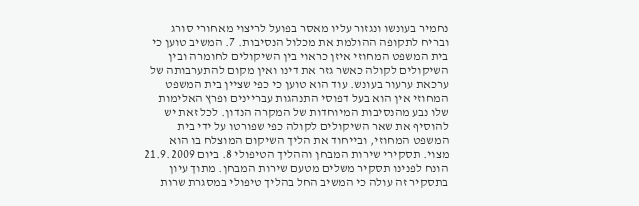נחמיר בעונשו ונגזור עליו מאסר בפועל לריצוי מאחורי סורג ובריח לתקופה ההולמת את מכלול הנסיבות. 7. המשיב טוען כי בית המשפט המחוזי איזן כראוי בין השיקולים לחומרה ובין השיקולים לקולה כאשר גזר את דינו ואין מקום להתערבותה של ערכאת ערעור בעונש. עוד הוא טוען כי כפי שציין בית המשפט המחוזי אין הוא בעל דפוסי התנהגות עבריינים ופרץ האלימות שלו נבע מהנסיבות המיוחדות של המקרה הנדון. לכל זאת יש להוסיף את שאר השיקולים לקולה כפי שפורטו על ידי בית המשפט המחוזי, ובייחוד את הליך השיקום המוצלח בו הוא מצוי. תסקירי שירות המבחן וההליך הטיפולי 8. ביום 21.9.2009 הונח לפנינו תסקיר משלים מטעם שירות המבחן. מתוך עיון בתסקיר זה עולה כי המשיב החל בהליך טיפולי במסגרת שרות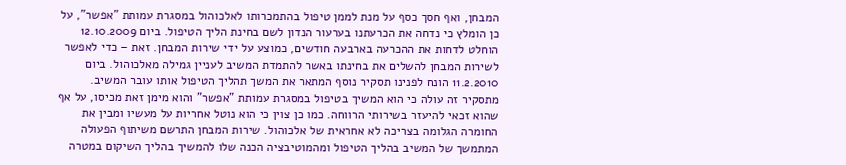המבחן, ואף חסך כסף על מנת לממן טיפול בהתמכרותו לאלכוהול במסגרת עמותת "אפשר", על כן הומלץ כי נדחה את הכרעתנו בערעור הנדון לשם בחינת הליך הטיפול. ביום 12.10.2009 הוחלט לדחות את ההכרעה בארבעה חודשים, כמוצע על ידי שירות המבחן. זאת – כדי לאפשר לשירות המבחן להשלים את בחינתו באשר להתמדת המשיב לעניין גמילה מאלכוהול. ביום 11.2.2010 הונח לפנינו תסקיר נוסף המתאר את המשך תהליך הטיפול אותו עובר המשיב. מתסקיר זה עולה כי הוא המשיך בטיפול במסגרת עמותת "אפשר" והוא מימן זאת מכיסו, על אף שהוא זכאי להיעזר בשירותי הרווחה. כמו כן צוין כי הוא נוטל אחריות על מעשיו ומבין את החומרה הגלומה בצריכה לא אחראית של אלכוהול. שירות המבחן התרשם משיתוף הפעולה המתמשך של המשיב בהליך הטיפול ומהמוטיבציה הכנה שלו להמשיך בהליך השיקום במטרה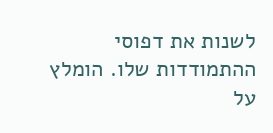לשנות את דפוסי ההתמודדות שלו. הומלץ על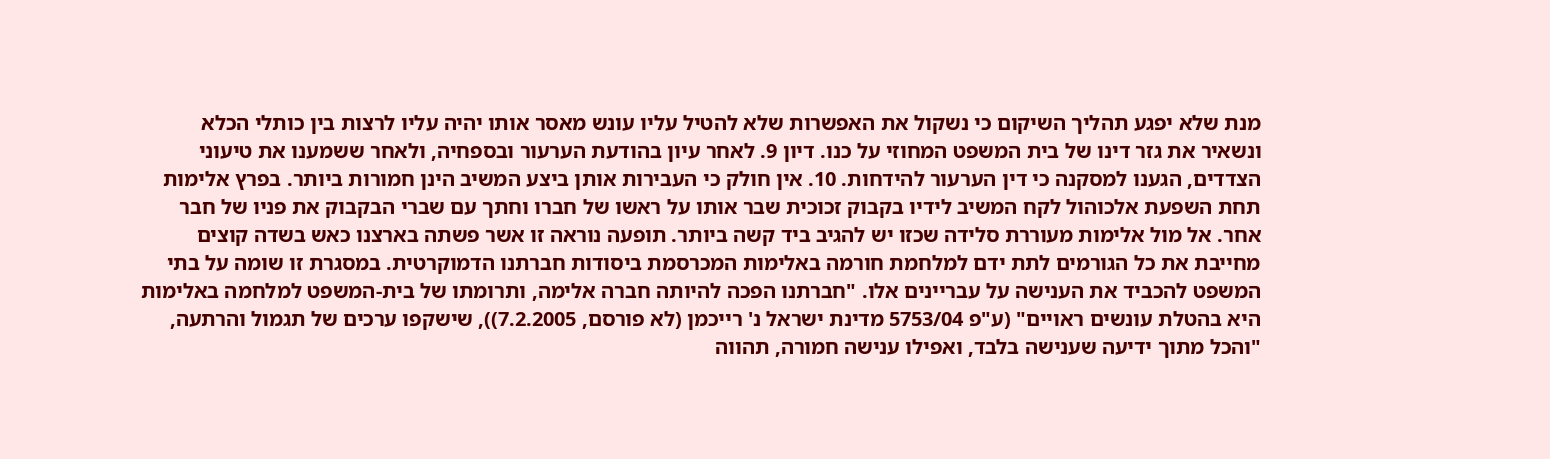מנת שלא יפגע תהליך השיקום כי נשקול את האפשרות שלא להטיל עליו עונש מאסר אותו יהיה עליו לרצות בין כותלי הכלא ונשאיר את גזר דינו של בית המשפט המחוזי על כנו. דיון 9. לאחר עיון בהודעת הערעור ובספחיה, ולאחר ששמענו את טיעוני הצדדים, הגענו למסקנה כי דין הערעור להידחות. 10. אין חולק כי העבירות אותן ביצע המשיב הינן חמורות ביותר. בפרץ אלימות תחת השפעת אלכוהול לקח המשיב לידיו בקבוק זכוכית שבר אותו על ראשו של חברו וחתך עם שברי הבקבוק את פניו של חבר אחר. אל מול אלימות מעוררת סלידה שכזו יש להגיב ביד קשה ביותר. תופעה נוראה זו אשר פשתה בארצנו כאש בשדה קוצים מחייבת את כל הגורמים לתת ידם למלחמת חורמה באלימות המכרסמת ביסודות חברתנו הדמוקרטית. במסגרת זו שומה על בתי המשפט להכביד את הענישה על עבריינים אלו. "חברתנו הפכה להיותה חברה אלימה, ותרומתו של בית-המשפט למלחמה באלימות היא בהטלת עונשים ראויים" (ע"פ 5753/04 מדינת ישראל נ' רייכמן (לא פורסם, 7.2.2005)), שישקפו ערכים של תגמול והרתעה, "והכל מתוך ידיעה שענישה בלבד, ואפילו ענישה חמורה, תהווה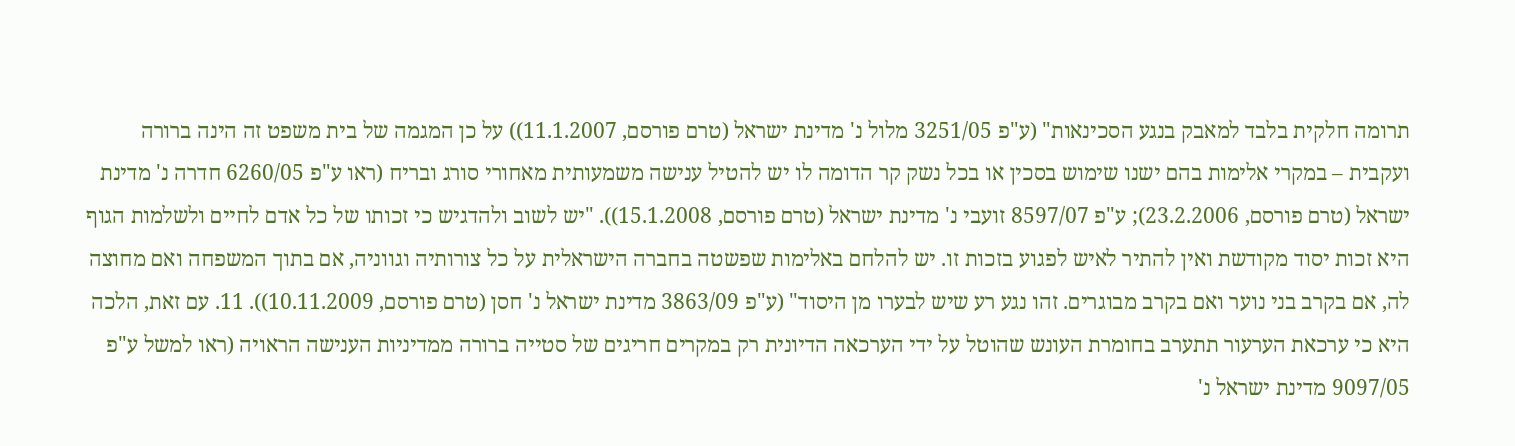תרומה חלקית בלבד למאבק בנגע הסכינאות" (ע"פ 3251/05 מלול נ' מדינת ישראל (טרם פורסם, 11.1.2007)) על כן המגמה של בית משפט זה הינה ברורה ועקבית – במקרי אלימות בהם ישנו שימוש בסכין או בכל נשק קר הדומה לו יש להטיל ענישה משמעותית מאחורי סורג ובריח (ראו ע"פ 6260/05 חדרה נ' מדינת ישראל (טרם פורסם, 23.2.2006); ע"פ 8597/07 זועבי נ' מדינת ישראל (טרם פורסם, 15.1.2008)). "יש לשוב ולהדגיש כי זכותו של כל אדם לחיים ולשלמות הגוף היא זכות יסוד מקודשת ואין להתיר לאיש לפגוע בזכות זו. יש להלחם באלימות שפשטה בחברה הישראלית על כל צורותיה וגווניה, אם בתוך המשפחה ואם מחוצה לה, אם בקרב בני נוער ואם בקרב מבוגרים. זהו נגע רע שיש לבערו מן היסוד" (ע"פ 3863/09 מדינת ישראל נ' חסן (טרם פורסם, 10.11.2009)). 11. עם זאת, הלכה היא כי ערכאת הערעור תתערב בחומרת העונש שהוטל על ידי הערכאה הדיונית רק במקרים חריגים של סטייה ברורה ממדיניות הענישה הראויה (ראו למשל ע"פ 9097/05 מדינת ישראל נ'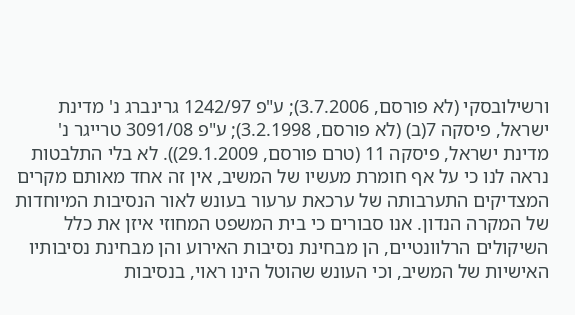ורשילובסקי (לא פורסם, 3.7.2006); ע"פ 1242/97 גרינברג נ' מדינת ישראל, פיסקה 7(ב) (לא פורסם, 3.2.1998); ע"פ 3091/08 טרייגר נ' מדינת ישראל, פיסקה 11 (טרם פורסם, 29.1.2009)). לא בלי התלבטות נראה לנו כי על אף חומרת מעשיו של המשיב, אין זה אחד מאותם מקרים המצדיקים התערבותה של ערכאת ערעור בעונש לאור הנסיבות המיוחדות של המקרה הנדון. אנו סבורים כי בית המשפט המחוזי איזן את כלל השיקולים הרלוונטיים, הן מבחינת נסיבות האירוע והן מבחינת נסיבותיו האישיות של המשיב, וכי העונש שהוטל הינו ראוי, בנסיבות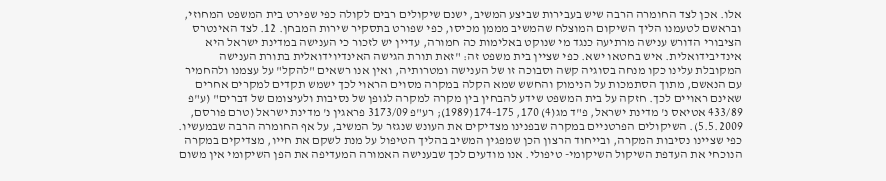אלו. אכן לצד החומרה הרבה שיש בעבירות שביצע המשיב, ישנם שיקולים רבים לקולה כפי שפירט בית המשפט המחוזי, ובראשם לטעמנו הליך השיקום המוצלח שהמשיב מממן מכיסו, כפי שפורט בתסקיר שירות המבחן. 12. לצד האינטרס הציבורי הדורש ענישה מרתיעה כנגד מי שנוקט באלימות כה חמורה, עדיין יש לזכור כי הענישה במדינת ישראל היא אינדיבידואלית. איש בחטאו ישא. כפי שציין בית משפט זה: "זאת תורת הגישה האינדיוידואלית בתורת הענישה המקובלת עלינו כקו מנחה בסוגיה קשה וסבוכה זו של הענישה ומטרותיה, ואין אנו רשאים "להקל" על עצמנו ולהחמיר עם הנאשם, מתוך הסתמכות על הנימוק והחשש שמא הקלה במקרה מסוים הראוי לכך ישמש תקדים למקרים אחרים שאינם ראויים לכך. חזקה על בית המשפט שידע להבחין בין מקרה למקרה לגופן של נסיבות ולעיצומם של דברים" (ע"פ 433/89 אטיאס נ' מדינת ישראל, פ"ד מג(4) 170, 174-175(1989); רע"פ 3173/09 פראגין נ' מדינת ישראל (טרם פורסם, 5.5.2009). השיקולים הפרטניים במקרה שבפנינו מצדיקים את העונש שנגזר על המשיב, על אף החומרה הרבה שבמעשיו. כפי שציינו נסיבות המקרה, ובייחוד הרצון הכן שמפגין המשיב בהליך הטיפול על מנת לשקם את חייו, מצדיקים במקרה הנוכחי את העדפת השיקול השיקומי- טיפולי. אנו מודעים לכך שבענישה האמורה המעדיפה את הפן השיקומי אין משום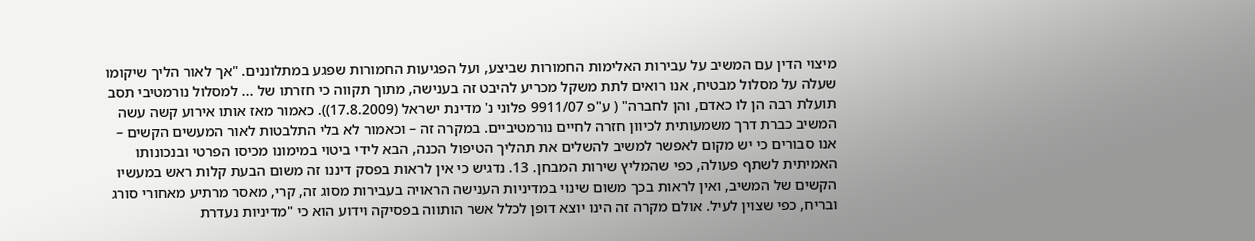מיצוי הדין עם המשיב על עבירות האלימות החמורות שביצע, ועל הפגיעות החמורות שפגע במתלוננים. "אך לאור הליך שיקומו שעלה על מסלול מבטיח, אנו רואים לתת משקל מכריע להיבט זה בענישה, מתוך תקווה כי חזרתו של ... למסלול נורמטיבי תסב תועלת רבה הן לו כאדם, והן לחברה" ( ע"פ 9911/07 פלוני נ' מדינת ישראל (17.8.2009)). כאמור מאז אותו אירוע קשה עשה המשיב כברת דרך משמעותית לכיוון חזרה לחיים נורמטיביים. במקרה זה – וכאמור לא בלי התלבטות לאור המעשים הקשים – אנו סבורים כי יש מקום לאפשר למשיב להשלים את תהליך הטיפול הכנה, הבא לידי ביטוי במימונו מכיסו הפרטי ובנכונותו האמיתית לשתף פעולה, כפי שהמליץ שירות המבחן. 13. נדגיש כי אין לראות בפסק דיננו זה משום הבעת קלות ראש במעשיו הקשים של המשיב, ואין לראות בכך משום שינוי במדיניות הענישה הראויה בעבירות מסוג זה, קרי, מאסר מרתיע מאחורי סורג ובריח, כפי שצוין לעיל. אולם מקרה זה הינו יוצא דופן לכלל אשר הותווה בפסיקה וידוע הוא כי "מדיניות נעדרת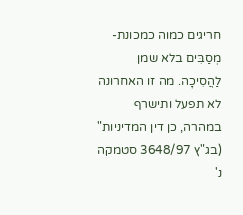חריגים כמוה כמכונת-מְסַבִּים בלא שמן לַהֲסִיכָה. מה זו האחרונה לא תפעל ותישרף במהרה, כן דין המדיניות" (בג"ץ 3648/97 סטמקה נ'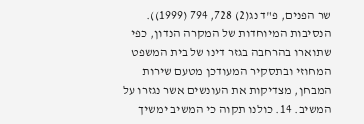שר הפנים, פ"ד נג(2) 728, 794 (1999)). הנסיבות המיוחדות של המקרה הנדון, כפי שתוארו בהרחבה בגזר דינו של בית המשפט המחוזי ובתסקיר המעודכן מטעם שירות המבחן, מצדיקות את העונשים אשר נגזרו על המשיב. 14. כולנו תקוה כי המשיב ימשיך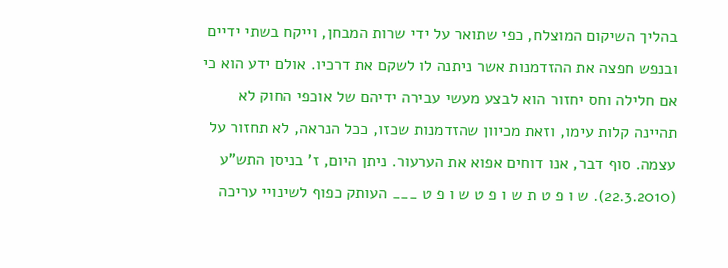בהליך השיקום המוצלח, כפי שתואר על ידי שרות המבחן, וייקח בשתי ידיים ובנפש חפצה את ההזדמנות אשר ניתנה לו לשקם את דרכיו. אולם ידע הוא כי אם חלילה וחס יחזור הוא לבצע מעשי עבירה ידיהם של אוכפי החוק לא תהיינה קלות עימו, וזאת מכיוון שהזדמנות שכזו, ככל הנראה, לא תחזור על עצמה. סוף דבר, אנו דוחים אפוא את הערעור. ניתן היום, ז' בניסן התש"ע (22.3.2010). ש ו פ ט ת ש ו פ ט ש ו פ ט ___ העותק כפוף לשינויי עריכה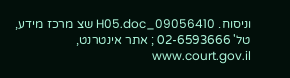וניסוח. 09056410_H05.doc שצ מרכז מידע, טל' 02-6593666 ; אתר אינטרנט, www.court.gov.il